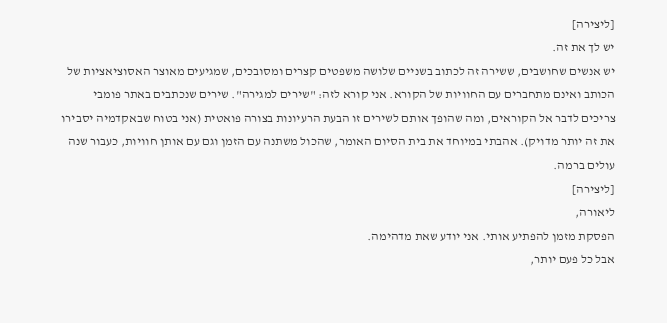[ליצירה]
יש לך את זה.
יש אנשים שחושבים, ששירה זה לכתוב בשניים שלושה משפטים קצרים ומסובכים, שמגיעים מאוצר האסוציאציות של הכותב ואינם מתחברים עם החוויות של הקורא. אני קורא לזה: "שירים למגירה". שירים שנכתבים באתר פומבי צריכים לדבר אל הקוראים, ומה שהופך אותם לשירים זו הבעת הרעיונות בצורה פואטית (אני בטוח שבאקדמיה יסבירו את זה יותר מדויק). אהבתי במיוחד את בית הסיום האומר, שהכול משתנה עם הזמן וגם עם אותן חוויות, כעבור שנה עולים ברמה.
[ליצירה]
ליאורה,
הפסקת מזמן להפתיע אותי. אני יודע שאת מדהימה.
אבל כל פעם יותר,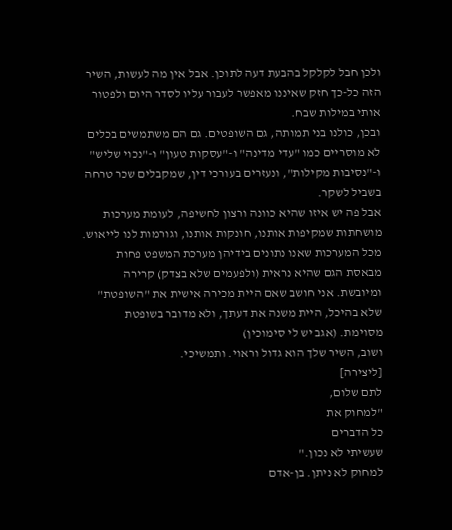ולכן חבל לקלקל בהבעת דעה לתוכן. אבל אין מה לעשות, השיר הזה כל-כך חזק שאיננו מאפשר לעבור עליו לסדר היום ולפטור אותי במילות שבח.
ובכן, כולנו בני תמותה, גם השופטים. גם הם משתמשים בכלים לא מוסריים כמו "עדי מדינה" ו-"עסקות טעון" ו-"נכוי שליש" ו-"נסיבות מקילות", ונעזרים בעורכי דין, שמקבלים שכר טרחה בשביל לשקר.
אבל פה יש איזו שהיא כוונה ורצון לחשיפה, לעומת מערכות מושחתות שמקיפות אותנו, חונקות אותנו, וגורמות לנו לייאוש. מכל המערכות שאנו נתונים בידיהן מערכת המשפט פחות מבאסת הגם שהיא נראית (ולפעמים שלא בצדק) קרירה ומיובשת. אני חושב שאם היית מכירה אישית את "השופטת" שלא בהיכל, היית משנה את דעתך, ולא מדובר בשופטת מסוימת. (אגב יש לי סימוכין)
ושוב, השיר שלך הוא גדול וראוי. ותמשיכי.
[ליצירה]
לתם שלום,
"למחוק את
כל הדברים
שעשיתי לא נכון."
למחוק לא ניתן. בן-אדם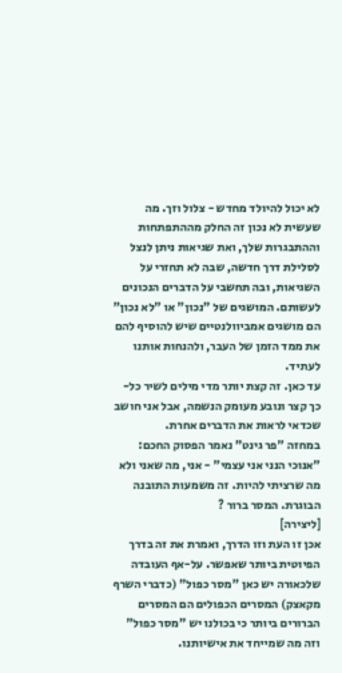לא יכול להיולד מחדש - צלול וזך. מה שעשית לא נכון זה החלק מההתפתחות וההתבגרות שלך, ואת שגיאות ניתן לנצל לסלילת דרך חדשה, שבה לא תחזרי על השגיאות, ובה תחשבי על הדברים הנכונים לעשותם. המושגים של "נכון" או "לא נכון" הם מושגים אמביוולנטיים שיש להוסיף להם את ממד הזמן של העבר, ולהנחות אותנו לעתיד.
עד כאן. זה קצת יותר מדי מילים לשיר כל-כך קצר ונובע מעומק הנשמה, אבל אני חושב שכדאי לראות את הדברים אחרת.
במחזה "פר גינט" נאמר הפסוק החכם: "אנוכי הנני אני עצמי" - אני, מה שאני ולא מה שרציתי להיות. זה משמעות התובנה הבוגרת. המסר ברור ?
[ליצירה]
אכן זו העת וזו הדרך, ואמרת את זה בדרך הפיוטית ביותר שאפשר. על-אף העובדה שלכאורה יש כאן "מסר כפול" (כדברי השרף מקאצק) המסרים הכפולים הם המסרים הברורים ביותר כי בכולנו יש "מסר כפול" וזה מה שמייחד את אישיותנו.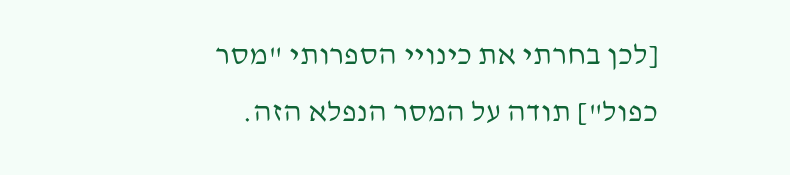[לכן בחרתי את כינויי הספרותי "מסר כפול"] תודה על המסר הנפלא הזה.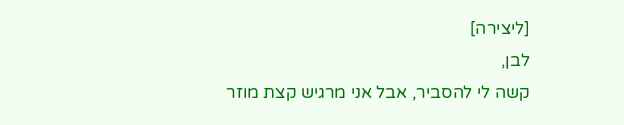[ליצירה]
לבן,
קשה לי להסביר, אבל אני מרגיש קצת מוזר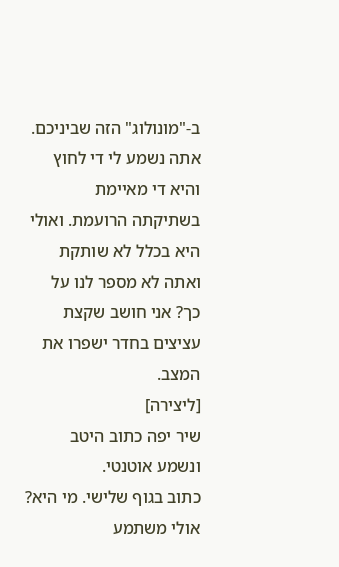ב-"מונולוג" הזה שביניכם. אתה נשמע לי די לחוץ והיא די מאיימת בשתיקתה הרועמת. ואולי היא בכלל לא שותקת ואתה לא מספר לנו על כך? אני חושב שקצת עציצים בחדר ישפרו את המצב.
[ליצירה]
שיר יפה כתוב היטב ונשמע אוטנטי.
כתוב בגוף שלישי. מי היא?
אולי משתמע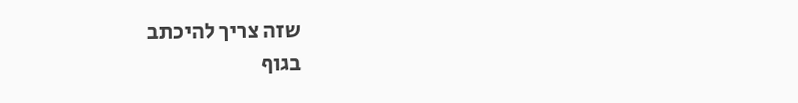שזה צריך להיכתב
בגוף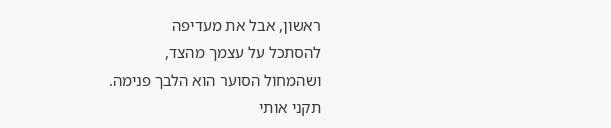ראשון, אבל את מעדיפה
להסתכל על עצמך מהצד,
ושהמחול הסוער הוא הלבך פנימה.
תקני אותי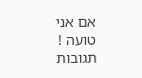אם אני טועה !
תגובות